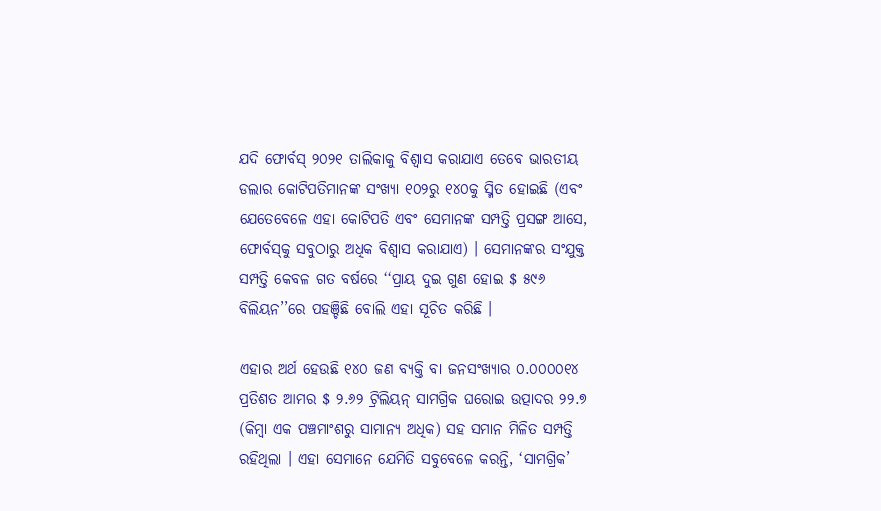ଯଦି ଫୋର୍ବସ୍‌ ୨୦୨୧ ତାଲିକାକୁ ବିଶ୍ୱାସ କରାଯାଏ ତେବେ ଭାରତୀୟ ଡଲାର କୋଟିପତିମାନଙ୍କ ସଂଖ୍ୟା ୧୦୨ରୁ ୧୪୦କୁ ସ୍ମିତ ହୋଇଛି (ଏବଂ ଯେତେବେଳେ ଏହା କୋଟିପତି ଏବଂ ସେମାନଙ୍କ ସମ୍ପତ୍ତି ପ୍ରସଙ୍ଗ ଆସେ, ଫୋର୍ବସ୍‌କୁ ସବୁଠାରୁ ଅଧିକ ବିଶ୍ୱାସ କରାଯାଏ) । ସେମାନଙ୍କର ସଂଯୁକ୍ତ ସମ୍ପତ୍ତି କେବଳ ଗତ ବର୍ଷରେ ‘‘ପ୍ରାୟ ଦୁଇ ଗୁଣ ହୋଇ $ ୫୯୬ ବିଲିୟନ’’ରେ ପହଞ୍ଚିଛି ବୋଲି ଏହା ସୂଚିତ କରିଛି ।

ଏହାର ଅର୍ଥ ହେଉଛି ୧୪୦ ଜଣ ବ୍ୟକ୍ତି ବା ଜନସଂଖ୍ୟାର ୦.୦୦୦୦୧୪ ପ୍ରତିଶତ ଆମର $ ୨.୬୨ ଟ୍ରିଲିୟନ୍‌ ସାମଗ୍ରିକ ଘରୋଇ ଉତ୍ପାଦର ୨୨.୭ (କିମ୍ବା ଏକ ପଞ୍ଚମାଂଶରୁ ସାମାନ୍ୟ ଅଧିକ) ସହ ସମାନ ମିଳିତ ସମ୍ପତ୍ତି ରହିଥିଲା । ଏହା ସେମାନେ ଯେମିତି ସବୁବେଳେ କରନ୍ତି, ‘ସାମଗ୍ରିକ’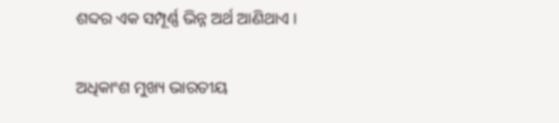ଶବ୍ଦର ଏକ ସମ୍ପୂର୍ଣ୍ଣ ଭିନ୍ନ ଅର୍ଥ ଆଣିଥାଏ ।

ଅଧିକାଂଶ ମୁଖ୍ୟ ଭାରତୀୟ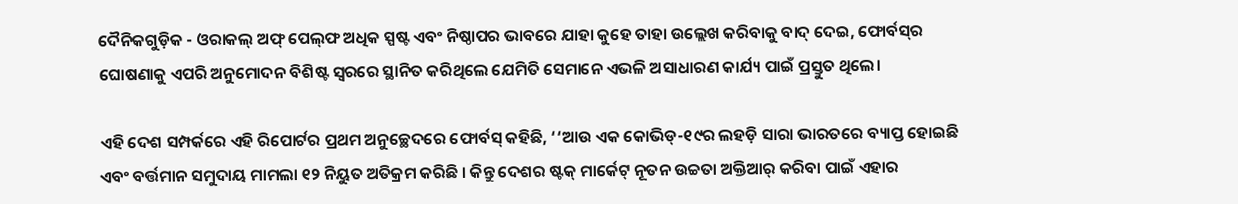ଦୈନିକଗୁଡ଼ିକ - ଓରାକଲ୍ ଅଫ୍‌ ପେଲ୍‌ଫ ଅଧିକ ସ୍ପଷ୍ଟ ଏବଂ ନିଷ୍ଠାପର ଭାବରେ ଯାହା କୁହେ ତାହା ଉଲ୍ଲେଖ କରିବାକୁ ବାଦ୍ ଦେଇ, ଫୋର୍ବସ୍‌ର ଘୋଷଣାକୁ ଏପରି ଅନୁମୋଦନ ବିଶିଷ୍ଟ ସ୍ୱରରେ ସ୍ଥାନିତ କରିଥିଲେ ଯେମିତି ସେମାନେ ଏଭଳି ଅସାଧାରଣ କାର୍ଯ୍ୟ ପାଇଁ ପ୍ରସ୍ତୁତ ଥିଲେ।

ଏହି ଦେଶ ସମ୍ପର୍କରେ ଏହି ରିପୋର୍ଟର ପ୍ରଥମ ଅନୁଚ୍ଛେଦରେ ଫୋର୍ବସ୍‌ କହିଛି, ‘‘ଆଉ ଏକ କୋଭିଡ୍-୧୯ର ଲହଡ଼ି ସାରା ଭାରତରେ ବ୍ୟାପ୍ତ ହୋଇଛି ଏବଂ ବର୍ତ୍ତମାନ ସମୁଦାୟ ମାମଲା ୧୨ ନିୟୁତ ଅତିକ୍ରମ କରିଛି । କିନ୍ତୁ ଦେଶର ଷ୍ଟକ୍‌ ମାର୍କେଟ୍‌ ନୂତନ ଉଚ୍ଚତା ଅକ୍ତିଆର୍‌ କରିବା ପାଇଁ ଏହାର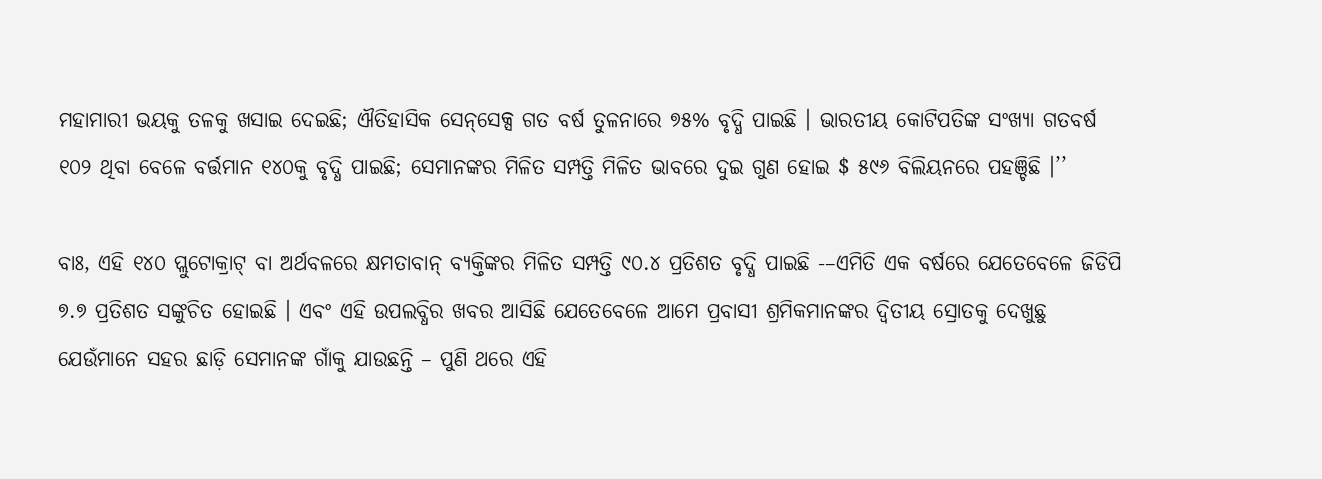ମହାମାରୀ ଭୟକୁ ତଳକୁ ଖସାଇ ଦେଇଛି; ଐତିହାସିକ ସେନ୍‌ସେକ୍ସ ଗତ ବର୍ଷ ତୁଳନାରେ ୭୫% ବୃଦ୍ଧି ପାଇଛି । ଭାରତୀୟ କୋଟିପତିଙ୍କ ସଂଖ୍ୟା ଗତବର୍ଷ ୧୦୨ ଥିବା ବେଳେ ବର୍ତ୍ତମାନ ୧୪୦କୁ ବୃଦ୍ଧି ପାଇଛି; ସେମାନଙ୍କର ମିଳିତ ସମ୍ପତ୍ତି ମିଳିତ ଭାବରେ ଦୁଇ ଗୁଣ ହୋଇ $ ୫୯୬ ବିଲିୟନରେ ପହଞ୍ଚିଛି ।’’

ବାଃ, ଏହି ୧୪୦ ପ୍ଲୁଟୋକ୍ରାଟ୍‌ ବା ଅର୍ଥବଳରେ କ୍ଷମତାବାନ୍‌ ବ୍ୟକ୍ତିଙ୍କର ମିଳିତ ସମ୍ପତ୍ତି ୯୦.୪ ପ୍ରତିଶତ ବୃଦ୍ଧି ପାଇଛି -–ଏମିତି ଏକ ବର୍ଷରେ ଯେତେବେଳେ ଜିଡିପି ୭.୭ ପ୍ରତିଶତ ସଙ୍କୁଚିତ ହୋଇଛି । ଏବଂ ଏହି ଉପଲବ୍ଧିର ଖବର ଆସିଛି ଯେତେବେଳେ ଆମେ ପ୍ରବାସୀ ଶ୍ରମିକମାନଙ୍କର ଦ୍ୱିତୀୟ ସ୍ରୋତକୁ ଦେଖୁଛୁ ଯେଉଁମାନେ ସହର ଛାଡ଼ି ସେମାନଙ୍କ ଗାଁକୁ ଯାଉଛନ୍ତି – ପୁଣି ଥରେ ଏହି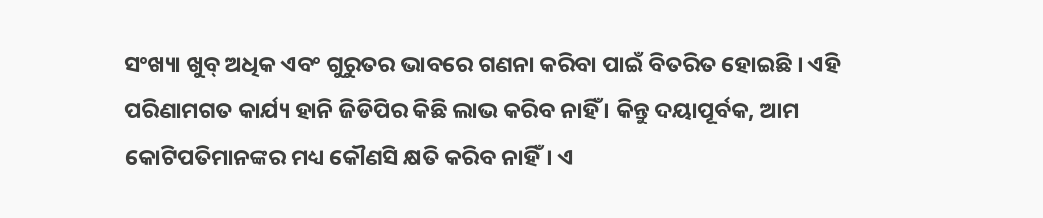ସଂଖ୍ୟା ଖୁବ୍‌ ଅଧିକ ଏବଂ ଗୁରୁତର ଭାବରେ ଗଣନା କରିବା ପାଇଁ ବିତରିତ ହୋଇଛି । ଏହି ପରିଣାମଗତ କାର୍ଯ୍ୟ ହାନି ଜିଡିପିର କିଛି ଲାଭ କରିବ ନାହିଁ । କିନ୍ତୁ ଦୟାପୂର୍ବକ, ଆମ କୋଟିପତିମାନଙ୍କର ମଧ୍ୟ କୌଣସି କ୍ଷତି କରିବ ନାହିଁ। ଏ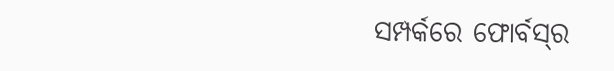ସମ୍ପର୍କରେ ଫୋର୍ବସ୍‌ର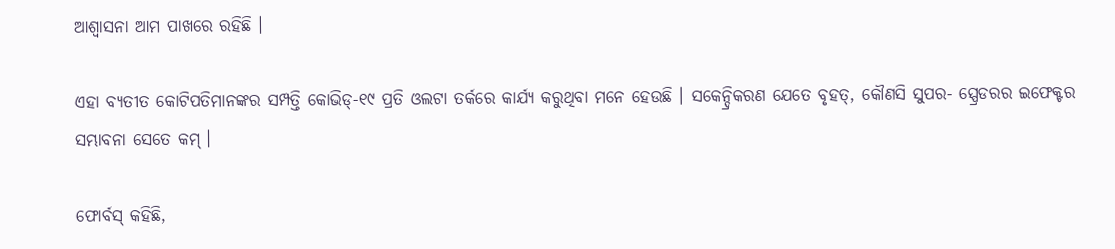ଆଶ୍ୱାସନା ଆମ ପାଖରେ ରହିଛି ।

ଏହା ବ୍ୟତୀତ କୋଟିପତିମାନଙ୍କର ସମ୍ପତ୍ତି କୋଭିଡ୍-୧୯ ପ୍ରତି ଓଲଟା ତର୍କରେ କାର୍ଯ୍ୟ କରୁଥିବା ମନେ ହେଉଛି । ସକେନ୍ଦ୍ରିକରଣ ଯେତେ ବୃହତ୍‌, କୌଣସି ସୁପର- ସ୍ପ୍ରେଡରର ଇଫେକ୍ଟର ସମ୍ଭାବନା ସେତେ କମ୍‌ ।

ଫୋର୍ବସ୍‌ କହିଛି,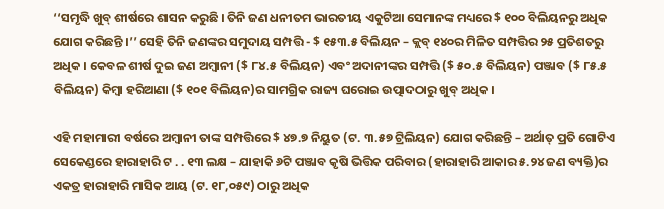‘‘ସମୃଦ୍ଧି ଖୁବ୍‌ ଶୀର୍ଷରେ ଶାସନ କରୁଛି । ତିନି ଜଣ ଧନୀତମ ଭାରତୀୟ ଏକୁଟିଆ ସେମାନଙ୍କ ମଧ୍ୟରେ $ ୧୦୦ ବିଲିୟନରୁ ଅଧିକ ଯୋଗ କରିଛନ୍ତି ।’’ ସେହି ତିନି ଜଣଙ୍କର ସମୁଦାୟ ସମ୍ପତ୍ତି - $ ୧୫୩.୫ ବିଲିୟନ – କ୍ଲବ୍‌ ୧୪୦ର ମିଳିତ ସମ୍ପତ୍ତିର ୨୫ ପ୍ରତିଶତରୁ ଅଧିକ । କେବଳ ଶୀର୍ଷ ଦୁଇ ଜଣ ଅମ୍ବାନୀ ($ ୮୪.୫ ବିଲିୟନ) ଏବଂ ଅଦାନୀଙ୍କର ସମ୍ପତ୍ତି ($ ୫୦.୫ ବିଲିୟନ) ପଞ୍ଜାବ ($ ୮୫.୫ ବିଲିୟନ) କିମ୍ବା ହରିଆଣା ($ ୧୦୧ ବିଲିୟନ)ର ସାମଗ୍ରିକ ରାଜ୍ୟ ଘରୋଇ ଉତ୍ପାଦଠାରୁ ଖୁବ୍‌ ଅଧିକ ।

ଏହି ମହାମାରୀ ବର୍ଷରେ ଅମ୍ବାନୀ ତାଙ୍କ ସମ୍ପତ୍ତିରେ $ ୪୭.୭ ନିୟୁତ (ଟ. ୩.୫୭ ଟ୍ରିଲିୟନ) ଯୋଗ କରିଛନ୍ତି – ଅର୍ଥାତ୍‌ ପ୍ରତି ଗୋଟିଏ ସେକେଣ୍ଡରେ ହାରାହାରି ଟ . . ୧୩ ଲକ୍ଷ – ଯାହାକି ୬ଟି ପଞ୍ଜାବ କୃଷି ଭିତ୍ତିକ ପରିବାର (ହାରାହାରି ଆକାର ୫.୨୪ ଜଣ ବ୍ୟକ୍ତି)ର ଏକତ୍ର ହାରାହାରି ମାସିକ ଆୟ (ଟ. ୧୮,୦୫୯) ଠାରୁ ଅଧିକ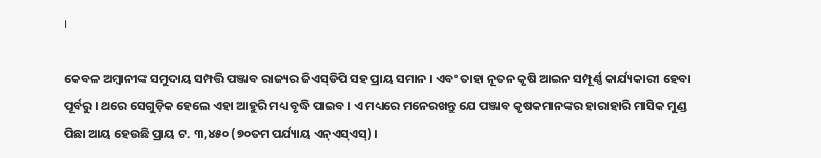।

କେବଳ ଅମ୍ବାନୀଙ୍କ ସମୁଦାୟ ସମ୍ପତ୍ତି ପଞ୍ଜାବ ରାଜ୍ୟର ଜିଏସ୍‌ଡିପି ସହ ପ୍ରାୟ ସମାନ । ଏବଂ ତାହା ନୂତନ କୃଷି ଆଇନ ସମ୍ପୂର୍ଣ୍ଣ କାର୍ଯ୍ୟକାରୀ ହେବା ପୂର୍ବରୁ । ଥରେ ସେଗୁଡ଼ିକ ହେଲେ ଏହା ଆହୁରି ମଧ୍ୟ ବୃଦ୍ଧି ପାଇବ । ଏ ମଧ୍ୟରେ ମନେରଖନ୍ତୁ ଯେ ପଞ୍ଜାବ କୃଷକମାନଙ୍କର ହାରାହାରି ମାସିକ ମୁଣ୍ଡ ପିଛା ଆୟ ହେଉଛି ପ୍ରାୟ ଟ. ୩,୪୫୦ (୭୦ତମ ପର୍ଯ୍ୟାୟ ଏନ୍‌ଏସ୍‌ଏସ୍‌) ।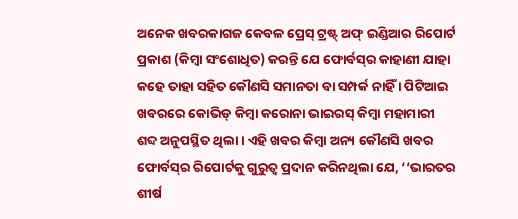ଅନେକ ଖବରକାଗଜ କେବଳ ପ୍ରେସ୍‌ ଟ୍ରଷ୍ଟ୍ ଅଫ୍‌ ଇଣ୍ଡିଆର ରିପୋର୍ଟ ପ୍ରକାଶ (କିମ୍ବା ସଂଶୋଧିତ) କରନ୍ତି ଯେ ଫୋର୍ବସ୍‌ର କାହାଣୀ ଯାହା କହେ ତାହା ସହିତ କୌଣସି ସମାନତା ବା ସମ୍ପର୍କ ନାହିଁ । ପିଟିଆଇ ଖବରରେ କୋଭିଡ୍‌ କିମ୍ବା କରୋନା ଭାଇରସ୍‌ କିମ୍ବା ମହାମାରୀ ଶବ୍ଦ ଅନୁପସ୍ଥିତ ଥିଲା । ଏହି ଖବର କିମ୍ବା ଅନ୍ୟ କୌଣସି ଖବର ଫୋର୍ବସ୍‌ର ରିପୋର୍ଟକୁ ଗୁରୁତ୍ୱ ପ୍ରଦାନ କରିନଥିଲା ଯେ, ‘‘ଭାରତର ଶୀର୍ଷ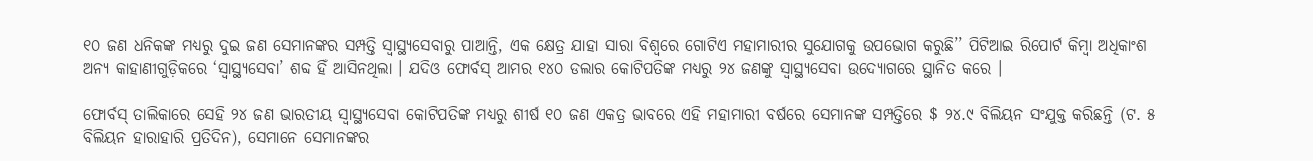୧୦ ଜଣ ଧନିକଙ୍କ ମଧ୍ୟରୁ ଦୁଇ ଜଣ ସେମାନଙ୍କର ସମ୍ପତ୍ତି ସ୍ୱାସ୍ଥ୍ୟସେବାରୁ ପାଆନ୍ତି, ଏକ କ୍ଷେତ୍ର ଯାହା ସାରା ବିଶ୍ୱରେ ଗୋଟିଏ ମହାମାରୀର ସୁଯୋଗକୁ ଉପଭୋଗ କରୁଛି’’ ପିଟିଆଇ ରିପୋର୍ଟ କିମ୍ବା ଅଧିକାଂଶ ଅନ୍ୟ କାହାଣୀଗୁଡ଼ିକରେ ‘ସ୍ୱାସ୍ଥ୍ୟସେବା’ ଶବ୍ଦ ହିଁ ଆସିନଥିଲା । ଯଦିଓ ଫୋର୍ବସ୍‌ ଆମର ୧୪୦ ଡଲାର କୋଟିପତିଙ୍କ ମଧ୍ୟରୁ ୨୪ ଜଣଙ୍କୁ ସ୍ୱାସ୍ଥ୍ୟସେବା ଉଦ୍ୟୋଗରେ ସ୍ଥାନିତ କରେ ।

ଫୋର୍ବସ୍‌ ତାଲିକାରେ ସେହି ୨୪ ଜଣ ଭାରତୀୟ ସ୍ୱାସ୍ଥ୍ୟସେବା କୋଟିପତିଙ୍କ ମଧ୍ୟରୁ ଶୀର୍ଷ ୧୦ ଜଣ ଏକତ୍ର ଭାବରେ ଏହି ମହାମାରୀ ବର୍ଷରେ ସେମାନଙ୍କ ସମ୍ପତ୍ତିରେ $ ୨୪.୯ ବିଲିୟନ ସଂଯୁକ୍ତ କରିଛନ୍ତି (ଟ. ୫ ବିଲିୟନ ହାରାହାରି ପ୍ରତିଦିନ), ସେମାନେ ସେମାନଙ୍କର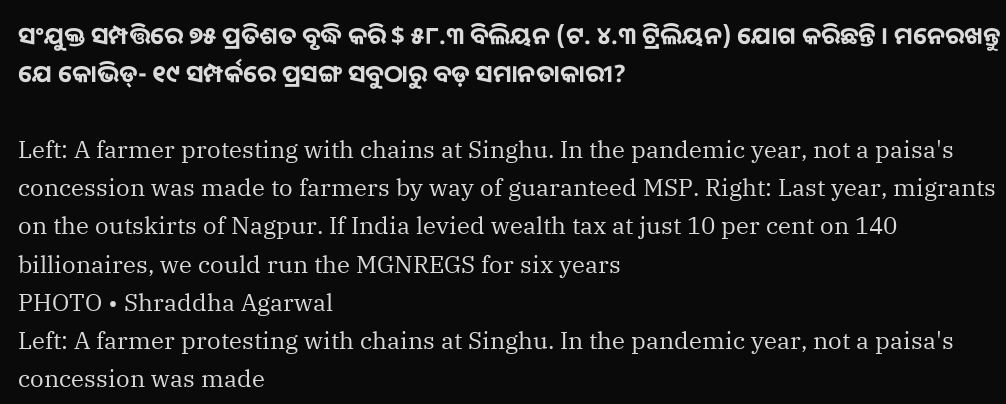ସଂଯୁକ୍ତ ସମ୍ପତ୍ତିରେ ୭୫ ପ୍ରତିଶତ ବୃଦ୍ଧି କରି $ ୫୮.୩ ବିଲିୟନ (ଟ. ୪.୩ ଟ୍ରିଲିୟନ) ଯୋଗ କରିଛନ୍ତି । ମନେରଖନ୍ତୁ ଯେ କୋଭିଡ୍- ୧୯ ସମ୍ପର୍କରେ ପ୍ରସଙ୍ଗ ସବୁଠାରୁ ବଡ଼ ସମାନତାକାରୀ?

Left: A farmer protesting with chains at Singhu. In the pandemic year, not a paisa's concession was made to farmers by way of guaranteed MSP. Right: Last year, migrants on the outskirts of Nagpur. If India levied wealth tax at just 10 per cent on 140 billionaires, we could run the MGNREGS for six years
PHOTO • Shraddha Agarwal
Left: A farmer protesting with chains at Singhu. In the pandemic year, not a paisa's concession was made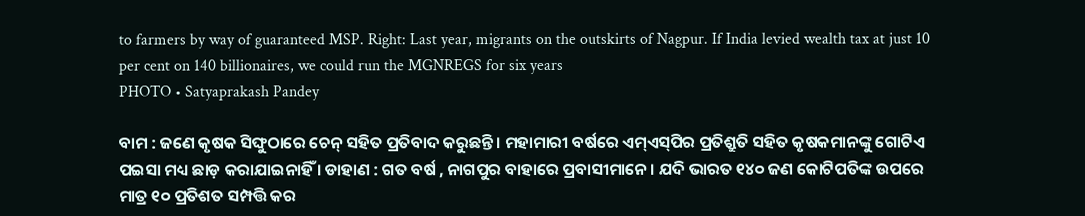to farmers by way of guaranteed MSP. Right: Last year, migrants on the outskirts of Nagpur. If India levied wealth tax at just 10 per cent on 140 billionaires, we could run the MGNREGS for six years
PHOTO • Satyaprakash Pandey

ବାମ : ଜଣେ କୃଷକ ସିଙ୍ଘୁଠାରେ ଚେନ୍‌ ସହିତ ପ୍ରତିବାଦ କରୁଛନ୍ତି । ମହାମାରୀ ବର୍ଷରେ ଏମ୍‌ଏସ୍‌ପିର ପ୍ରତିଶ୍ରୁତି ସହିତ କୃଷକମାନଙ୍କୁ ଗୋଟିଏ ପଇସା ମଧ୍ୟ ଛାଡ଼ କରାଯାଇନାହିଁ । ଡାହାଣ : ଗତ ବର୍ଷ , ନାଗପୁର ବାହାରେ ପ୍ରବାସୀମାନେ । ଯଦି ଭାରତ ୧୪୦ ଜଣ କୋଟିପତିଙ୍କ ଉପରେ ମାତ୍ର ୧୦ ପ୍ରତିଶତ ସମ୍ପତ୍ତି କର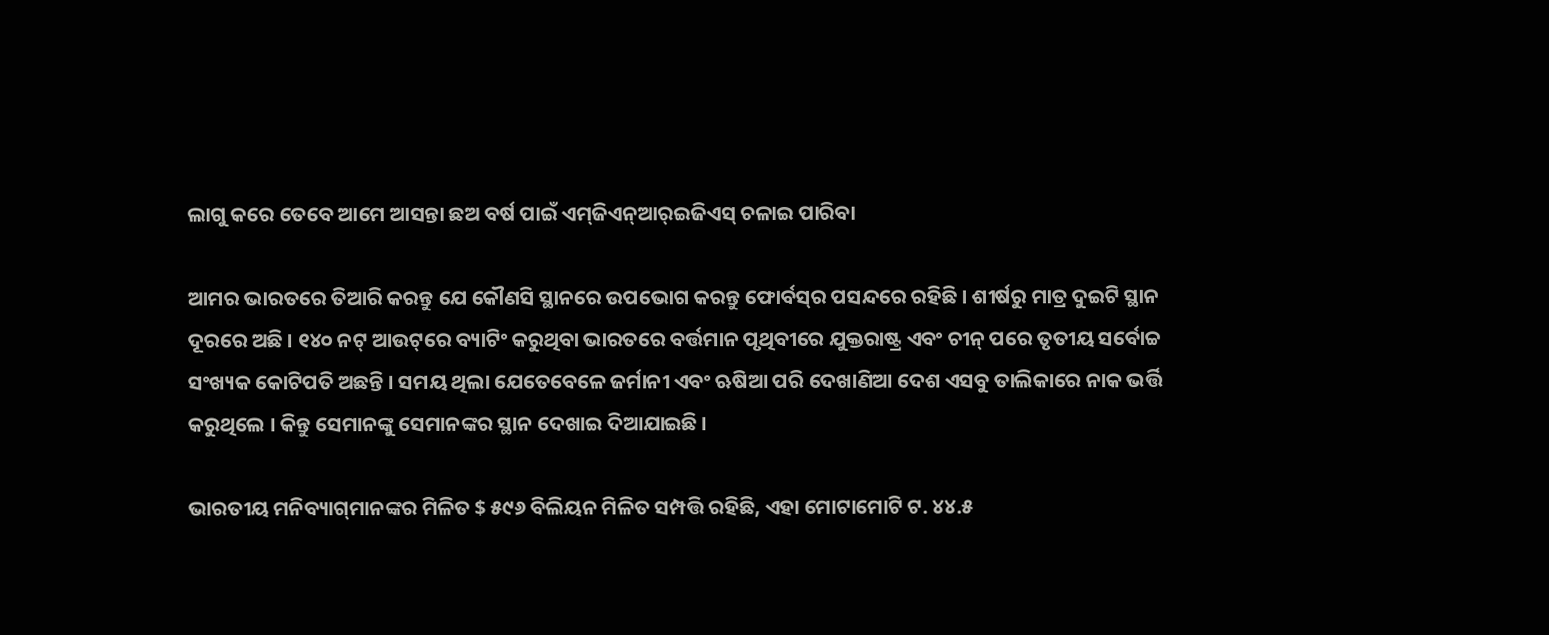ଲାଗୁ କରେ ତେବେ ଆମେ ଆସନ୍ତା ଛଅ ବର୍ଷ ପାଇଁ ଏମ୍‌ଜିଏନ୍‌ଆର୍‌ଇଜିଏସ୍‌ ଚଳାଇ ପାରିବା

ଆମର ଭାରତରେ ତିଆରି କରନ୍ତୁ ଯେ କୌଣସି ସ୍ଥାନରେ ଉପଭୋଗ କରନ୍ତୁ ଫୋର୍ବସ୍‌ର ପସନ୍ଦରେ ରହିଛି । ଶୀର୍ଷରୁ ମାତ୍ର ଦୁଇଟି ସ୍ଥାନ ଦୂରରେ ଅଛି । ୧୪୦ ନଟ୍ ଆଉଟ୍‌ରେ ବ୍ୟାଟିଂ କରୁଥିବା ଭାରତରେ ବର୍ତ୍ତମାନ ପୃଥିବୀରେ ଯୁକ୍ତରାଷ୍ଟ୍ର ଏବଂ ଚୀନ୍‌ ପରେ ତୃତୀୟ ସର୍ବୋଚ୍ଚ ସଂଖ୍ୟକ କୋଟିପତି ଅଛନ୍ତି । ସମୟ ଥିଲା ଯେତେବେଳେ ଜର୍ମାନୀ ଏବଂ ଋଷିଆ ପରି ଦେଖାଣିଆ ଦେଶ ଏସବୁ ତାଲିକାରେ ନାକ ଭର୍ତ୍ତି କରୁଥିଲେ । କିନ୍ତୁ ସେମାନଙ୍କୁ ସେମାନଙ୍କର ସ୍ଥାନ ଦେଖାଇ ଦିଆଯାଇଛି ।

ଭାରତୀୟ ମନିବ୍ୟାଗ୍‌ମାନଙ୍କର ମିଳିତ $ ୫୯୬ ବିଲିୟନ ମିଳିତ ସମ୍ପତ୍ତି ରହିଛି, ଏହା ମୋଟାମୋଟି ଟ. ୪୪.୫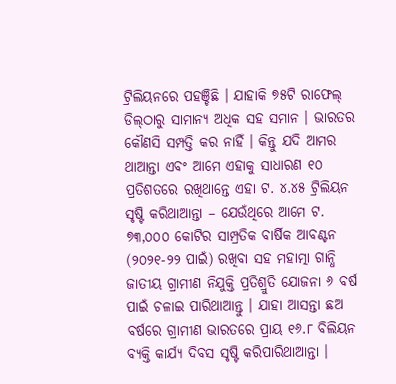ଟ୍ରିଲିୟନରେ ପହଞ୍ଚିଛି । ଯାହାକି ୭୫ଟି ରାଫେଲ୍‌ ଡିଲ୍‌ଠାରୁ ସାମାନ୍ୟ ଅଧିକ ସହ ସମାନ । ଭାରତର କୌଣସି ସମ୍ପତ୍ତି କର ନାହିଁ । କିନ୍ତୁ ଯଦି ଆମର ଥାଆନ୍ତା ଏବଂ ଆମେ ଏହାକୁ ସାଧାରଣ ୧୦ ପ୍ରତିଶତରେ ରଖିଥାନ୍ତେ ଏହା ଟ. ୪.୪୫ ଟ୍ରିଲିୟନ ସୃଷ୍ଟି କରିଥାଆନ୍ତା – ଯେଉଁଥିରେ ଆମେ ଟ. ୭୩,୦୦୦ କୋଟିର ସାମ୍ପ୍ରତିକ ବାର୍ଷିକ ଆବଣ୍ଟନ (୨୦୨୧-୨୨ ପାଇଁ) ରଖିବା ସହ ମହାତ୍ମା ଗାନ୍ଧି ଜାତୀୟ ଗ୍ରାମୀଣ ନିଯୁକ୍ତି ପ୍ରତିଶ୍ରୁତି ଯୋଜନା ୬ ବର୍ଷ ପାଇଁ ଚଳାଇ ପାରିଥାଆନ୍ତୁ । ଯାହା ଆସନ୍ତା ଛଅ ବର୍ଷରେ ଗ୍ରାମୀଣ ଭାରତରେ ପ୍ରାୟ ୧୬.୮ ବିଲିୟନ ବ୍ୟକ୍ତି କାର୍ଯ୍ୟ ଦିବସ ସୃଷ୍ଟି କରିପାରିଥାଆନ୍ତା ।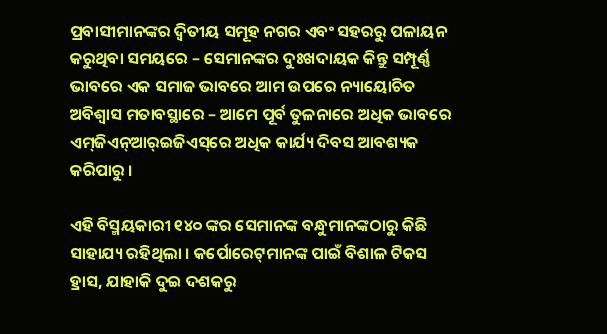ପ୍ରବାସୀମାନଙ୍କର ଦ୍ୱିତୀୟ ସମୂହ ନଗର ଏବଂ ସହରରୁ ପଳାୟନ କରୁଥିବା ସମୟରେ – ସେମାନଙ୍କର ଦୁଃଖଦାୟକ କିନ୍ତୁ ସମ୍ପୂର୍ଣ୍ଣ ଭାବରେ ଏକ ସମାଜ ଭାବରେ ଆମ ଉପରେ ନ୍ୟାୟୋଚିତ ଅବିଶ୍ୱାସ ମତାବସ୍ଥାରେ – ଆମେ ପୂର୍ବ ତୁଳନାରେ ଅଧିକ ଭାବରେ ଏମ୍‌ଜିଏନ୍‌ଆର୍‌ଇଜିଏସ୍‌ରେ ଅଧିକ କାର୍ଯ୍ୟ ଦିବସ ଆବଶ୍ୟକ କରିପାରୁ ।

ଏହି ବିସ୍ମୟକାରୀ ୧୪୦ ଙ୍କର ସେମାନଙ୍କ ବନ୍ଧୁମାନଙ୍କଠାରୁ କିଛି ସାହାଯ୍ୟ ରହିଥିଲା । କର୍ପୋରେଟ୍‌ମାନଙ୍କ ପାଇଁ ବିଶାଳ ଟିକସ ହ୍ରାସ, ଯାହାକି ଦୁଇ ଦଶକରୁ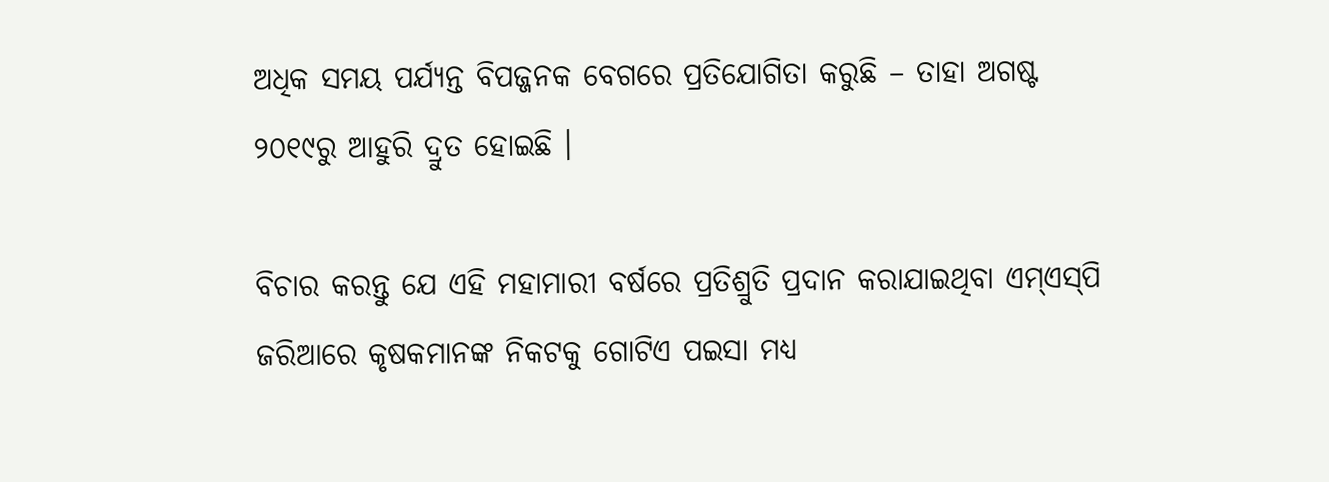ଅଧିକ ସମୟ ପର୍ଯ୍ୟନ୍ତ ବିପଜ୍ଜନକ ବେଗରେ ପ୍ରତିଯୋଗିତା କରୁଛି – ତାହା ଅଗଷ୍ଟ ୨୦୧୯ରୁ ଆହୁରି ଦ୍ରୁତ ହୋଇଛି ।

ବିଚାର କରନ୍ତୁ ଯେ ଏହି ମହାମାରୀ ବର୍ଷରେ ପ୍ରତିଶ୍ରୁତି ପ୍ରଦାନ କରାଯାଇଥିବା ଏମ୍‌ଏସ୍‌ପି ଜରିଆରେ କୃଷକମାନଙ୍କ ନିକଟକୁ ଗୋଟିଏ ପଇସା ମଧ୍ୟ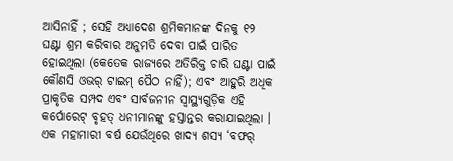ଆସିନାହିଁ ; ସେହି ଅଧ୍ୟାଦେଶ ଶ୍ରମିକମାନଙ୍କ ଦିନକୁ ୧୨ ଘଣ୍ଟା ଶ୍ରମ କରିବାର ଅନୁମତି ଦେବା ପାଇଁ ପାରିତ ହୋଇଥିଲା (କେତେକ ରାଜ୍ୟରେ ଅତିରିକ୍ତ ଚାରି ଘଣ୍ଟା ପାଇଁ କୌଣସି ଓଭର୍‌ ଟାଇମ୍‌ ପୈଠ ନାହିଁ); ଏବଂ ଆହୁରି ଅଧିକ ପ୍ରାକୃତିକ ସମ୍ପଦ ଏବଂ ସାର୍ବଜନୀନ ସ୍ୱାସ୍ଥ୍ୟଗୁଡ଼ିକ ଏହି କର୍ପୋରେଟ୍‌ ବୃହତ୍‌ ଧନୀମାନଙ୍କୁ ହସ୍ତାନ୍ତର କରାଯାଇଥିଲା । ଏକ ମହାମାରୀ ବର୍ଷ ଯେଉଁଥିରେ ଖାଦ୍ୟ ଶସ୍ୟ ‘ବଫର୍‌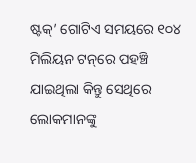ଷ୍ଟକ୍‌’ ଗୋଟିଏ ସମୟରେ ୧୦୪ ମିଲିୟନ ଟନ୍‌ରେ ପହଞ୍ଚି ଯାଇଥିଲା କିନ୍ତୁ ସେଥିରେ ଲୋକମାନଙ୍କୁ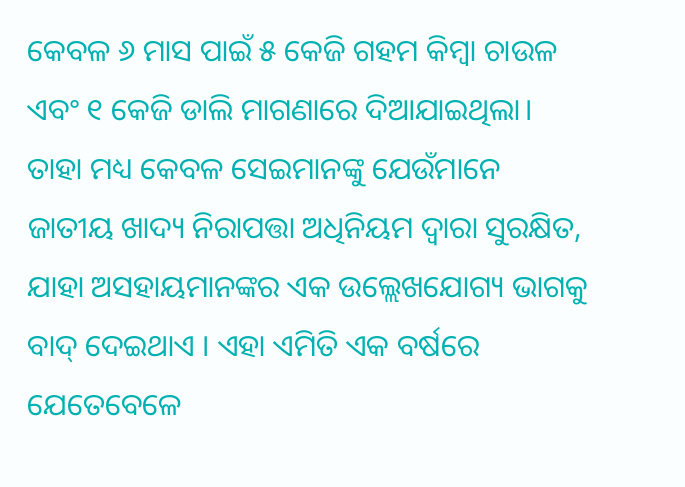କେବଳ ୬ ମାସ ପାଇଁ ୫ କେଜି ଗହମ କିମ୍ବା ଚାଉଳ ଏବଂ ୧ କେଜି ଡାଲି ମାଗଣାରେ ଦିଆଯାଇଥିଲା। ତାହା ମଧ୍ୟ କେବଳ ସେଇମାନଙ୍କୁ ଯେଉଁମାନେ ଜାତୀୟ ଖାଦ୍ୟ ନିରାପତ୍ତା ଅଧିନିୟମ ଦ୍ୱାରା ସୁରକ୍ଷିତ, ଯାହା ଅସହାୟମାନଙ୍କର ଏକ ଉଲ୍ଲେଖଯୋଗ୍ୟ ଭାଗକୁ ବାଦ୍ ଦେଇଥାଏ । ଏହା ଏମିତି ଏକ ବର୍ଷରେ ଯେତେବେଳେ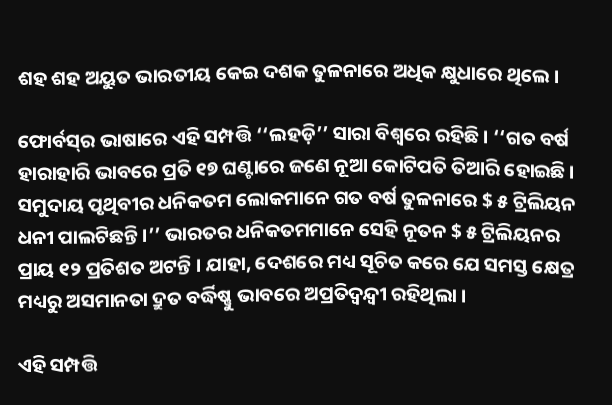ଶହ ଶହ ଅୟୁତ ଭାରତୀୟ କେଇ ଦଶକ ତୁଳନାରେ ଅଧିକ କ୍ଷୁଧାରେ ଥିଲେ ।

ଫୋର୍ବସ୍‌ର ଭାଷାରେ ଏହି ସମ୍ପତ୍ତି ‘‘ଲହଡ଼ି’’ ସାରା ବିଶ୍ୱରେ ରହିଛି । ‘‘ଗତ ବର୍ଷ ହାରାହାରି ଭାବରେ ପ୍ରତି ୧୭ ଘଣ୍ଟାରେ ଜଣେ ନୂଆ କୋଟିପତି ତିଆରି ହୋଇଛି । ସମୁଦାୟ ପୃଥିବୀର ଧନିକତମ ଲୋକମାନେ ଗତ ବର୍ଷ ତୁଳନାରେ $ ୫ ଟ୍ରିଲିୟନ ଧନୀ ପାଲଟିଛନ୍ତି ।’’ ଭାରତର ଧନିକତମମାନେ ସେହି ନୂତନ $ ୫ ଟ୍ରିଲିୟନର ପ୍ରାୟ ୧୨ ପ୍ରତିଶତ ଅଟନ୍ତି । ଯାହା, ଦେଶରେ ମଧ୍ୟ ସୂଚିତ କରେ ଯେ ସମସ୍ତ କ୍ଷେତ୍ର ମଧ୍ୟରୁ ଅସମାନତା ଦ୍ରୁତ ବର୍ଦ୍ଧିଷ୍ଣୁ ଭାବରେ ଅପ୍ରତିଦ୍ୱନ୍ଦ୍ୱୀ ରହିଥିଲା ।

ଏହି ସମ୍ପତ୍ତି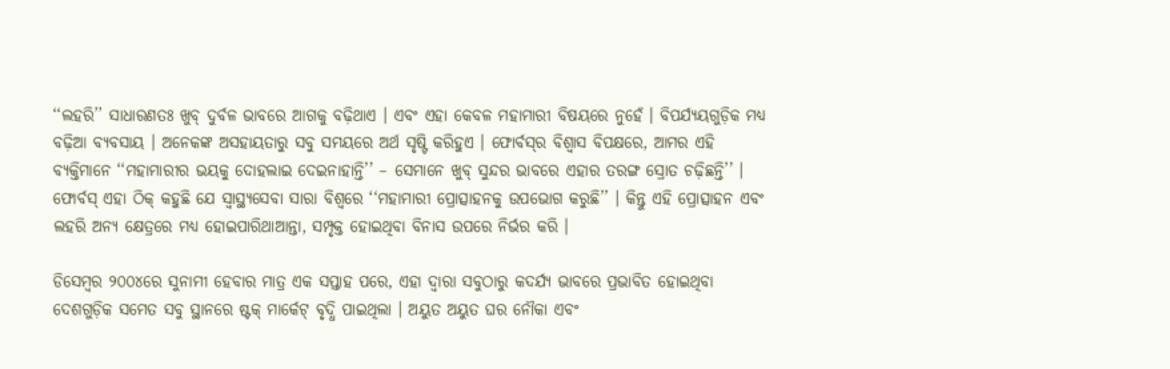‘‘ଲହରି’’ ସାଧାରଣତଃ ଖୁବ୍‌ ଦୁର୍ବଳ ଭାବରେ ଆଗକୁ ବଢ଼ିଥାଏ । ଏବଂ ଏହା କେବଳ ମହାମାରୀ ବିଷୟରେ ନୁହେଁ । ବିପର୍ଯ୍ୟୟଗୁଡ଼ିକ ମଧ୍ୟ ବଢ଼ିଆ ବ୍ୟବସାୟ । ଅନେକଙ୍କ ଅସହାୟତାରୁ ସବୁ ସମୟରେ ଅର୍ଥ ସୃଷ୍ଟି କରିହୁଏ । ଫୋର୍ବସ୍‌ର ବିଶ୍ୱାସ ବିପକ୍ଷରେ, ଆମର ଏହି ବ୍ୟକ୍ତିମାନେ ‘‘ମହାମାରୀର ଭୟକୁ ଦୋହଲାଇ ଦେଇନାହାନ୍ତି’’ – ସେମାନେ ଖୁବ୍‌ ସୁନ୍ଦର ଭାବରେ ଏହାର ତରଙ୍ଗ ସ୍ରୋତ ଚଢ଼ିଛନ୍ତି’’ । ଫୋର୍ବସ୍‌ ଏହା ଠିକ୍‌ କହୁଛି ଯେ ସ୍ୱାସ୍ଥ୍ୟସେବା ସାରା ବିଶ୍ୱରେ ‘‘ମହାମାରୀ ପ୍ରୋତ୍ସାହନକୁ ଉପଭୋଗ କରୁଛି’’ । କିନ୍ତୁ ଏହି ପ୍ରୋତ୍ସାହନ ଏବଂ ଲହରି ଅନ୍ୟ କ୍ଷେତ୍ରରେ ମଧ୍ୟ ହୋଇପାରିଥାଆନ୍ତା, ସମ୍ପୃକ୍ତ ହୋଇଥିବା ବିନାସ ଉପରେ ନିର୍ଭର କରି ।

ଡିସେମ୍ବର ୨୦୦୪ରେ ସୁନାମୀ ହେବାର ମାତ୍ର ଏକ ସପ୍ତାହ ପରେ, ଏହା ଦ୍ୱାରା ସବୁଠାରୁ କଦର୍ଯ୍ୟ ଭାବରେ ପ୍ରଭାବିତ ହୋଇଥିବା ଦେଶଗୁଡ଼ିକ ସମେତ ସବୁ ସ୍ଥାନରେ ଷ୍ଟକ୍‌ ମାର୍କେଟ୍‌ ବୃଦ୍ଧି ପାଇଥିଲା । ଅୟୁତ ଅୟୁତ ଘର ନୌକା ଏବଂ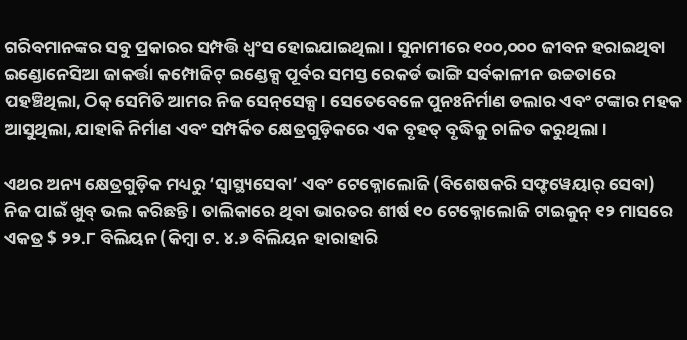ଗରିବମାନଙ୍କର ସବୁ ପ୍ରକାରର ସମ୍ପତ୍ତି ଧ୍ୱଂସ ହୋଇଯାଇଥିଲା । ସୁନାମୀରେ ୧୦୦,୦୦୦ ଜୀବନ ହରାଇଥିବା ଇଣ୍ଡୋନେସିଆ ଜାକର୍ତ୍ତା କମ୍ପୋଜିଟ୍ ଇଣ୍ଡେକ୍ସ ପୂର୍ବର ସମସ୍ତ ରେକର୍ଡ ଭାଙ୍ଗି ସର୍ବକାଳୀନ ଉଚ୍ଚତାରେ ପହଞ୍ଚିଥିଲା, ଠିକ୍ ସେମିତି ଆମର ନିଜ ସେନ୍‌ସେକ୍ସ । ସେତେବେଳେ ପୁନଃନିର୍ମାଣ ଡଲାର ଏବଂ ଟଙ୍କାର ମହକ ଆସୁଥିଲା, ଯାହାକି ନିର୍ମାଣ ଏବଂ ସମ୍ପର୍କିତ କ୍ଷେତ୍ରଗୁଡ଼ିକରେ ଏକ ବୃହତ୍‌ ବୃଦ୍ଧିକୁ ଚାଳିତ କରୁଥିଲା ।

ଏଥର ଅନ୍ୟ କ୍ଷେତ୍ରଗୁଡ଼ିକ ମଧ୍ୟରୁ ‘ସ୍ୱାସ୍ଥ୍ୟସେବା’ ଏବଂ ଟେକ୍ନୋଲୋଜି (ବିଶେଷକରି ସଫ୍ଟୱେୟାର୍‌ ସେବା) ନିଜ ପାଇଁ ଖୁବ୍‌ ଭଲ କରିଛନ୍ତି । ତାଲିକାରେ ଥିବା ଭାରତର ଶୀର୍ଷ ୧୦ ଟେକ୍ନୋଲୋଜି ଟାଇକୁନ୍‌ ୧୨ ମାସରେ ଏକତ୍ର $ ୨୨.୮ ବିଲିୟନ (କିମ୍ବା ଟ. ୪.୬ ବିଲିୟନ ହାରାହାରି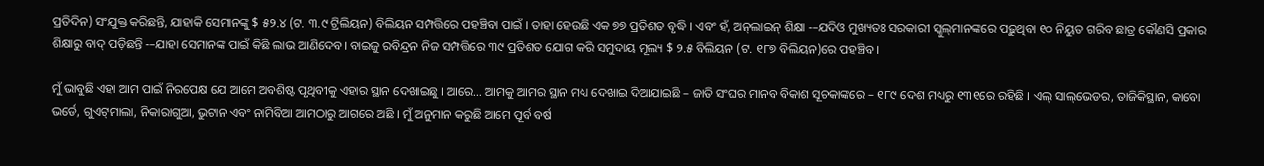ପ୍ରତିଦିନ) ସଂଯୁକ୍ତ କରିଛନ୍ତି, ଯାହାକି ସେମାନଙ୍କୁ $ ୫୨.୪ (ଟ. ୩.୯ ଟ୍ରିଲିୟନ) ବିଲିୟନ ସମ୍ପତ୍ତିରେ ପହଞ୍ଚିବା ପାଇଁ । ତାହା ହେଉଛି ଏକ ୭୭ ପ୍ରତିଶତ ବୃଦ୍ଧି । ଏବଂ ହଁ, ଅନ୍‌ଲାଇନ୍‌ ଶିକ୍ଷା -–ଯଦିଓ ମୁଖ୍ୟତଃ ସରକାରୀ ସ୍କୁଲ୍‌ମାନଙ୍କରେ ପଢ଼ୁଥିବା ୧୦ ନିୟୁତ ଗରିବ ଛାତ୍ର କୌଣସି ପ୍ରକାର ଶିକ୍ଷାରୁ ବାଦ୍‌ ପଡ଼ିଛନ୍ତି -–ଯାହା ସେମାନଙ୍କ ପାଇଁ କିଛି ଲାଭ ଆଣିଦେବ। ବାଇଜୁ ରବିନ୍ଦ୍ରନ ନିଜ ସମ୍ପତ୍ତିରେ ୩୯ ପ୍ରତିଶତ ଯୋଗ କରି ସମୁଦାୟ ମୂଲ୍ୟ $ ୨.୫ ବିଲିୟନ (ଟ. ୧୮୭ ବିଲିୟନ)ରେ ପହଞ୍ଚିବ ।

ମୁଁ ଭାବୁଛି ଏହା ଆମ ପାଇଁ ନିରପେକ୍ଷ ଯେ ଆମେ ଅବଶିଷ୍ଟ ପୃଥିବୀକୁ ଏହାର ସ୍ଥାନ ଦେଖାଇଛୁ । ଆରେ… ଆମକୁ ଆମର ସ୍ଥାନ ମଧ୍ୟ ଦେଖାଇ ଦିଆଯାଇଛି – ଜାତି ସଂଘର ମାନବ ବିକାଶ ସୂଚକାଙ୍କରେ – ୧୮୯ ଦେଶ ମଧ୍ୟରୁ ୧୩୧ରେ ରହିଛି । ଏଲ୍‌ ସାଲ୍‌ଭେଡର, ତାଜିକିସ୍ଥାନ, କାବୋ ଭର୍ଡେ, ଗୁଏଟ୍‌ମାଲା, ନିକାରାଗୁଆ, ଭୁଟାନ ଏବଂ ନାମିବିଆ ଆମଠାରୁ ଆଗରେ ଅଛି । ମୁଁ ଅନୁମାନ କରୁଛି ଆମେ ପୂର୍ବ ବର୍ଷ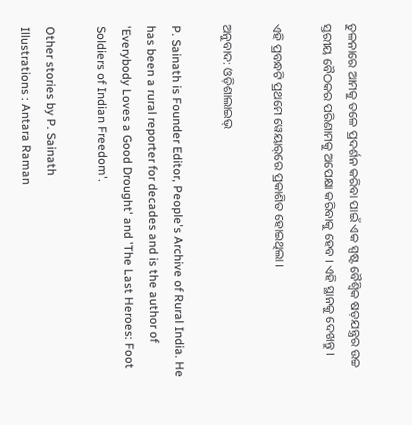ତୁଳନାରେ ଆମକୁ ତଳେ ପ୍ରଦର୍ଶନ କରିବା ପାଇଁ ଏକ ସ୍ପଷ୍ଟ ବୈଶ୍ୱିକ ଷଡ଼ଯନ୍ତ୍ରର ଉଚ୍ଚ ସ୍ତରୀୟ ବୈଠକର ପରିଣାମକୁ ଅପେକ୍ଷା କରିବାକୁ ହେବ । ଏହି ସ୍ଥାନକୁ ଦେଖନ୍ତୁ ।

ଏହି ପ୍ରବନ୍ଧଟି ପ୍ରଥମେ ୱେୟାର୍‌ରେ ପ୍ରକାଶିତ ହୋଇଥିଲା ।

ଅନୁବାଦ: ଓଡ଼ିଶାଲାଇଭ୍‍

P. Sainath is Founder Editor, People's Archive of Rural India. He has been a rural reporter for decades and is the author of 'Everybody Loves a Good Drought' and 'The Last Heroes: Foot Soldiers of Indian Freedom'.

Other stories by P. Sainath
Illustrations : Antara Raman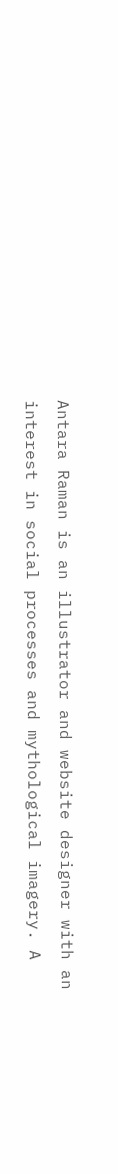Antara Raman is an illustrator and website designer with an interest in social processes and mythological imagery. A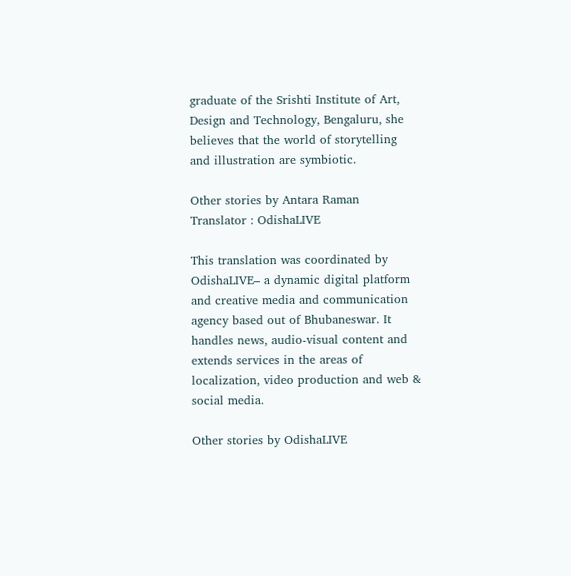graduate of the Srishti Institute of Art, Design and Technology, Bengaluru, she believes that the world of storytelling and illustration are symbiotic.

Other stories by Antara Raman
Translator : OdishaLIVE

This translation was coordinated by OdishaLIVE– a dynamic digital platform and creative media and communication agency based out of Bhubaneswar. It handles news, audio-visual content and extends services in the areas of localization, video production and web & social media.

Other stories by OdishaLIVE